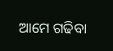ଆମେ ଗଢିବା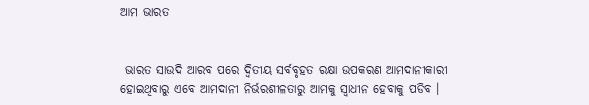ଆମ ଭାରତ


 ଭାରତ ସାଉଦି ଆରବ ପରେ ଦ୍ୱିତୀୟ ସର୍ବବୃହତ ରକ୍ଷା ଉପକରଣ ଆମଦାନୀକାରୀ ହୋଇଥିବାରୁ ଏବେ ଆମଦାନୀ ନିର୍ଭରଶୀଳତାରୁ ଆମକୁ ସ୍ୱାଧୀନ ହେବାକୁ ପଡିବ ।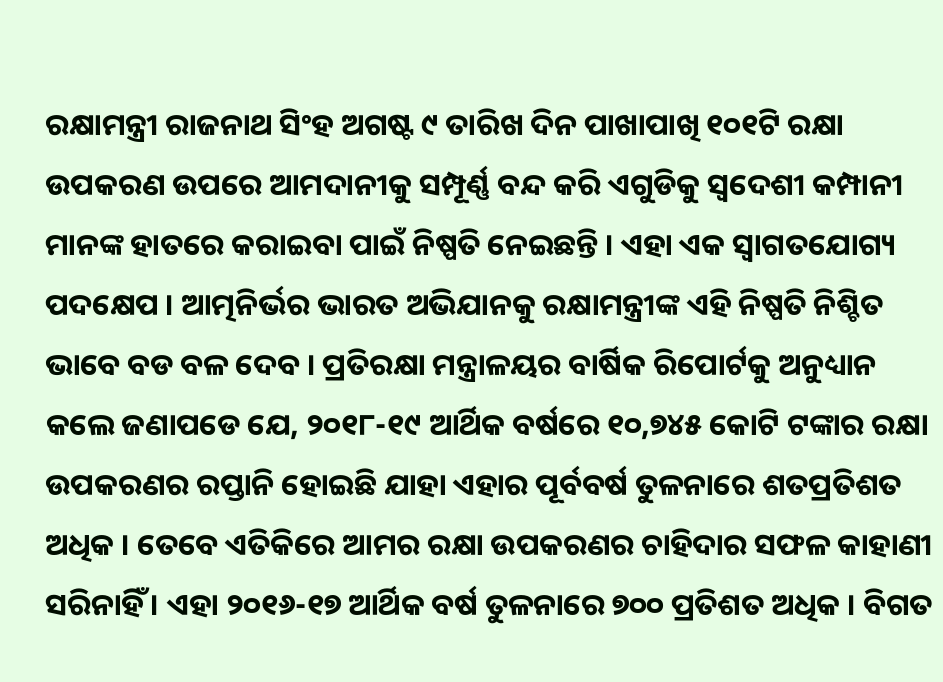ରକ୍ଷାମନ୍ତ୍ରୀ ରାଜନାଥ ସିଂହ ଅଗଷ୍ଟ ୯ ତାରିଖ ଦିନ ପାଖାପାଖି ୧୦୧ଟି ରକ୍ଷା ଉପକରଣ ଉପରେ ଆମଦାନୀକୁ ସମ୍ପୂର୍ଣ୍ଣ ବନ୍ଦ କରି ଏଗୁଡିକୁ ସ୍ୱଦେଶୀ କମ୍ପାନୀ ମାନଙ୍କ ହାତରେ କରାଇବା ପାଇଁ ନିଷ୍ପତି ନେଇଛନ୍ତି । ଏହା ଏକ ସ୍ୱାଗତଯୋଗ୍ୟ ପଦକ୍ଷେପ । ଆତ୍ମନିର୍ଭର ଭାରତ ଅଭିଯାନକୁ ରକ୍ଷାମନ୍ତ୍ରୀଙ୍କ ଏହି ନିଷ୍ପତି ନିଶ୍ଚିତ ଭାବେ ବଡ ବଳ ଦେବ । ପ୍ରତିରକ୍ଷା ମନ୍ତ୍ରାଳୟର ବାର୍ଷିକ ରିପୋର୍ଟକୁ ଅନୁଧ୍ୟାନ କଲେ ଜଣାପଡେ ଯେ, ୨୦୧୮-୧୯ ଆର୍ଥିକ ବର୍ଷରେ ୧୦,୭୪୫ କୋଟି ଟଙ୍କାର ରକ୍ଷା ଉପକରଣର ରପ୍ତାନି ହୋଇଛି ଯାହା ଏହାର ପୂର୍ବବର୍ଷ ତୁଳନାରେ ଶତପ୍ରତିଶତ ଅଧିକ । ତେବେ ଏତିକିରେ ଆମର ରକ୍ଷା ଉପକରଣର ଚାହିଦାର ସଫଳ କାହାଣୀ ସରିନାହିଁ । ଏହା ୨୦୧୬-୧୭ ଆର୍ଥିକ ବର୍ଷ ତୁଳନାରେ ୭୦୦ ପ୍ରତିଶତ ଅଧିକ । ବିଗତ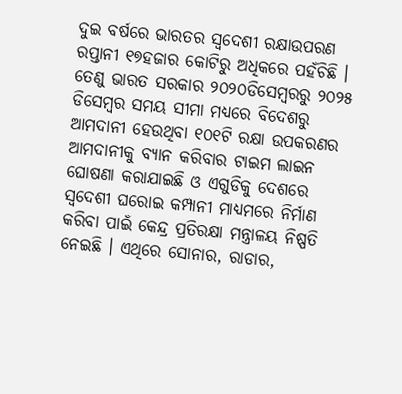ଦୁଇ ବର୍ଷରେ ଭାରତର ସ୍ୱଦେଶୀ ରକ୍ଷାଉପରଣ ରପ୍ତାନୀ ୧୭ହଜାର କୋଟିରୁ ଅଧିକରେ ପହଁଚିଛି । ତେଣୁ ଭାରତ ସରକାର ୨୦୨୦ଡିସେମ୍ବରରୁ ୨୦୨୫ ଡିସେମ୍ବର ସମୟ ସୀମା ମଧ୍ୟରେ ବିଦେଶରୁ ଆମଦାନୀ ହେଉଥିବା ୧୦୧ଟି ରକ୍ଷା ଉପକରଣର ଆମଦାନୀକୁ ବ୍ୟାନ କରିବାର ଟାଇମ ଲାଇନ ଘୋଷଣା କରାଯାଇଛି ଓ ଏଗୁଡିକୁ ଦେଶରେ ସ୍ୱଦେଶୀ ଘରୋଇ କମ୍ପାନୀ ମାଧ୍ୟମରେ ନିର୍ମାଣ କରିବା ପାଇଁ କେନ୍ଦ୍ର ପ୍ରତିରକ୍ଷା ମନ୍ତ୍ରାଳୟ ନିଷ୍ପତି ନେଇଛି । ଏଥିରେ ସୋନାର, ରାଡାର,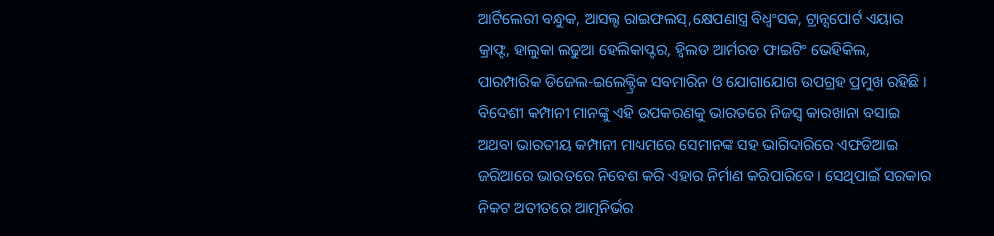ଆର୍ଟିଲେରୀ ବନ୍ଧୁକ, ଆସଲ୍ଟ ରାଇଫଲସ୍‌,କ୍ଷେପଣାସ୍ତ୍ର ବିଧ୍ୱଂସକ, ଟ୍ରାନ୍ସପୋର୍ଟ ଏୟାର କ୍ରାଫ୍ଟ, ହାଲୁକା ଲଢୁଆ ହେଲିକାପ୍ଟର, ହ୍ୱିଲଡ ଆର୍ମରଡ ଫାଇଟିଂ ଭେହିକିଲ, ପାରମ୍ପାରିକ ଡିଜେଲ-ଇଲେକ୍ଟ୍ରିକ ସବମାରିନ ଓ ଯୋଗାଯୋଗ ଉପଗ୍ରହ ପ୍ରମୁଖ ରହିଛି । ବିଦେଶୀ କମ୍ପାନୀ ମାନଙ୍କୁ ଏହି ଉପକରଣକୁ ଭାରତରେ ନିଜସ୍ୱ କାରଖାନା ବସାଇ ଅଥବା ଭାରତୀୟ କମ୍ପାନୀ ମାଧ୍ୟମରେ ସେମାନଙ୍କ ସହ ଭାଗିଦାରିରେ ଏଫଡିଆଇ ଜରିଆରେ ଭାରତରେ ନିବେଶ କରି ଏହାର ନିର୍ମାଣ କରିପାରିବେ । ସେଥିପାଇଁ ସରକାର ନିକଟ ଅତୀତରେ ଆତ୍ମନିର୍ଭର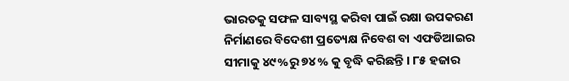ଭାରତକୁ ସଫଳ ସାବ୍ୟସ୍ଥ କରିବା ପାଇଁ ରକ୍ଷା ଉପକରଣ ନିର୍ମାଣରେ ବିଦେଶୀ ପ୍ରତ୍ୟେକ୍ଷ ନିବେଶ ବା ଏଫଡିଆଇର ସୀମାକୁ ୪୯%ରୁ ୭୪% କୁ ବୃଦ୍ଧି କରିଛନ୍ତି । ୮୫ ହଜାର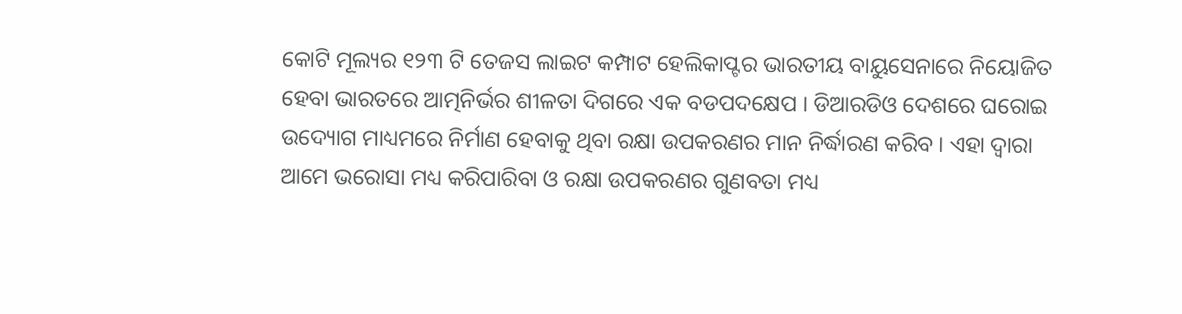କୋଟି ମୂଲ୍ୟର ୧୨୩ ଟି ତେଜସ ଲାଇଟ କମ୍ପାଟ ହେଲିକାପ୍ଟର ଭାରତୀୟ ବାୟୁସେନାରେ ନିୟୋଜିତ ହେବା ଭାରତରେ ଆତ୍ମନିର୍ଭର ଶୀଳତା ଦିଗରେ ଏକ ବଡପଦକ୍ଷେପ । ଡିଆରଡିଓ ଦେଶରେ ଘରୋଇ ଉଦ୍ୟୋଗ ମାଧ୍ୟମରେ ନିର୍ମାଣ ହେବାକୁ ଥିବା ରକ୍ଷା ଉପକରଣର ମାନ ନିର୍ଦ୍ଧାରଣ କରିବ । ଏହା ଦ୍ୱାରା ଆମେ ଭରୋସା ମଧ୍ୟ କରିପାରିବା ଓ ରକ୍ଷା ଉପକରଣର ଗୁଣବତା ମଧ୍ୟ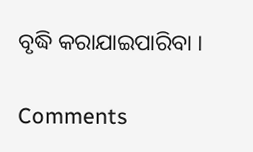ବୃଦ୍ଧି କରାଯାଇପାରିବା ।

Comments